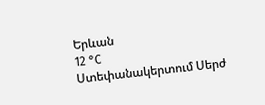Երևան
12 °C
Ստեփանակերտում Սերժ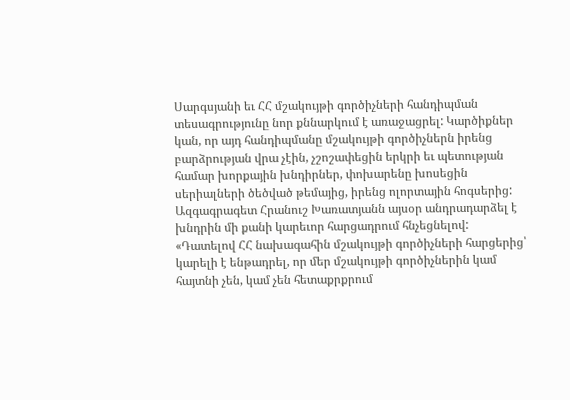Սարգսյանի եւ ՀՀ մշակույթի գործիչների հանդիպման տեսագրությունը նոր քննարկում է առաջացրել: Կարծիքներ կան, որ այդ հանդիպմանը մշակույթի գործիչներն իրենց բարձրության վրա չէին, չշոշափեցին երկրի եւ պետության համար խորքային խնդիրներ, փոխարենը խոսեցին սերիալների ծեծված թեմայից, իրենց ոլորտային հոգսերից: Ազգագրագետ Հրանուշ Խառատյանն այսօր անդրադարձել է խնդրին մի քանի կարեւոր հարցադրում հնչեցնելով:
«Դատելով ՀՀ նախագահին մշակույթի գործիչների հարցերից՝ կարելի է ենթադրել, որ մեր մշակույթի գործիչներին կամ հայտնի չեն, կամ չեն հետաքրքրում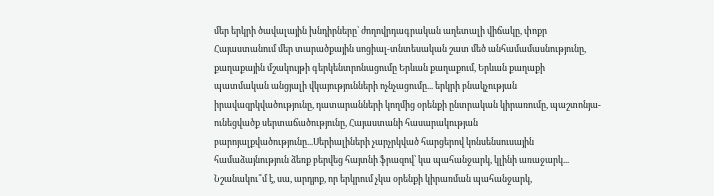մեր երկրի ծավալային խնդիրները՝ ժողովրդագրական աղետալի վիճակը, փոքր Հայաստանում մեր տարածքային սոցիալ-տնտեսական շատ մեծ անհամամասնությունը, քաղաքային մշակույթի գերկենտրոնացումը Երևան քաղաքում, Երևան քաղաքի պատմական անցյալի վկայությունների ոչնչացումը... երկրի բնակչության իրավազրկվածությունը, դատարանների կողմից օրենքի ընտրական կիրառումը, պաշտոնյա-ունեցվածք սերտաճածությունը, Հայաստանի հասարակության բարոյալքվածությունը...Սերիալիների չարչրկված հարցերով կոնսենսուսային համաձայնություն ձեռք բերվեց հայտնի ֆրազով՝ կա պահանջարկ, կլինի առաջարկ...
Նշանակու՞մ է, սա, արդյոք, որ երկրում չկա օրենքի կիրառման պահանջարկ,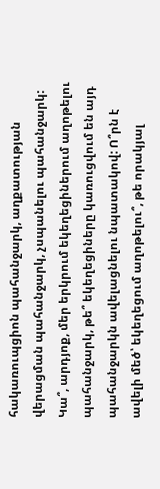հակառուպցիոն պահանջարկ, աղքատության վերացման պահանջարկ, չսպանելու պահանջարկ: Կա՞, արդյոք, մեր երկրում եկեղեցիներում աղոթելու պահանջարկ, թե՞ եկեղեցիները կառուցվում են այդ պահանջարկն ավելացնելու նպատակով: Ո՞րն է ավելի մեծ՝ եկեղեցում աղոթելու՞, թե որակյալ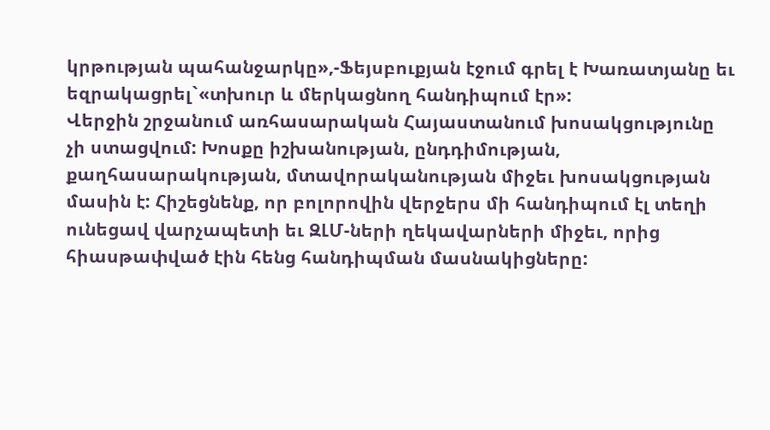կրթության պահանջարկը»,-Ֆեյսբուքյան էջում գրել է Խառատյանը եւ եզրակացրել`«տխուր և մերկացնող հանդիպում էր»:
Վերջին շրջանում առհասարական Հայաստանում խոսակցությունը չի ստացվում: Խոսքը իշխանության, ընդդիմության, քաղհասարակության, մտավորականության միջեւ խոսակցության մասին է: Հիշեցնենք, որ բոլորովին վերջերս մի հանդիպում էլ տեղի ունեցավ վարչապետի եւ ԶԼՄ-ների ղեկավարների միջեւ, որից հիասթափված էին հենց հանդիպման մասնակիցները: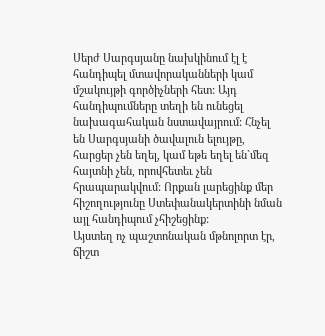Սերժ Սարգսյանը նախկինում էլ է հանդիպել մտավորականների կամ մշակույթի գործիչների հետ: Այդ հանդիպումները տեղի են ունեցել նախագահական նստավայրում: Հնչել են Սարգսյանի ծավալուն ելույթը, հարցեր չեն եղել, կամ եթե եղել են`մեզ հայտնի չեն, որովհետեւ չեն հրապարակվում: Որքան լարեցինք մեր հիշողությունը Ստեփանակերտինի նման այլ հանդիպում չհիշեցինք:
Այստեղ ոչ պաշտոնական մթնոլորտ էր, ճիշտ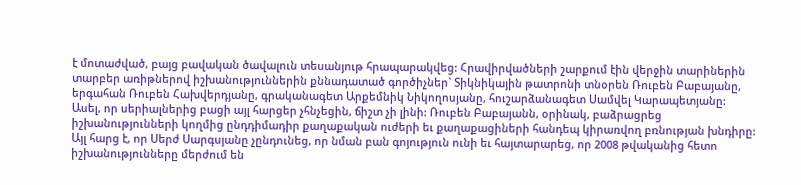է մոտաժված, բայց բավական ծավալուն տեսանյութ հրապարակվեց: Հրավիրվածների շարքում էին վերջին տարիներին տարբեր առիթներով իշխանություններին քննադատած գործիչներ` Տիկնիկային թատրոնի տնօրեն Ռուբեն Բաբայանը, երգահան Ռուբեն Հախվերդյանը, գրականագետ Արքեմնիկ Նիկողոսյանը, հուշարձանագետ Սամվել Կարապետյանը:
Ասել, որ սերիալներից բացի այլ հարցեր չհնչեցին, ճիշտ չի լինի: Ռուբեն Բաբայանն, օրինակ, բաձրացրեց իշխանությունների կողմից ընդդիմադիր քաղաքական ուժերի եւ քաղաքացիների հանդեպ կիրառվող բռնության խնդիրը: Այլ հարց է, որ Սերժ Սարգսյանը չընդունեց, որ նման բան գոյություն ունի եւ հայտարարեց, որ 2008 թվականից հետո իշխանությունները մերժում են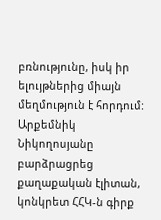բռնությունը, իսկ իր ելույթներից միայն մեղմություն է հորդում:
Արքեմնիկ Նիկողոսյանը բարձրացրեց քաղաքական էլիտան, կոնկրետ ՀՀԿ-ն գիրք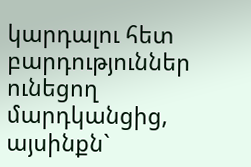կարդալու հետ բարդություններ ունեցող մարդկանցից, այսինքն`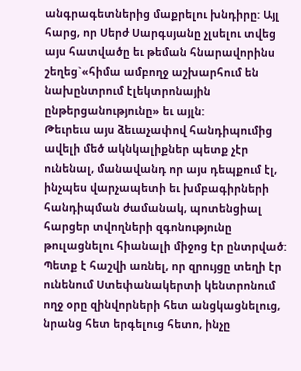անգրագետներից մաքրելու խնդիրը: Այլ հարց, որ Սերժ Սարգսյանը չլսելու տվեց այս հատվածը եւ թեման հնարավորինս շեղեց`«հիմա ամբողջ աշխարհում են նախընտրում էլեկտրոնային ընթերցանությունը» եւ այլն:
Թեւրեւս այս ձեւաչափով հանդիպումից ավելի մեծ ակնկալիքներ պետք չէր ունենալ, մանավանդ որ այս դեպքում էլ, ինչպես վարչապետի եւ խմբագիրների հանդիպման ժամանակ, պոտենցիալ հարցեր տվողների զգոնությունը թուլացնելու հիանալի միջոց էր ընտրված: Պետք է հաշվի առնել, որ զրույցը տեղի էր ունենում Ստեփանակերտի կենտրոնում ողջ օրը զինվորների հետ անցկացնելուց, նրանց հետ երգելուց հետո, ինչը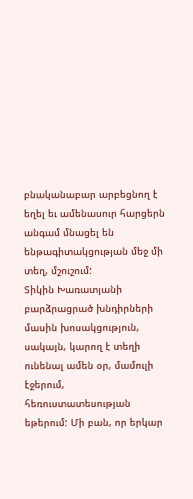բնականաբար արբեցնող է եղել եւ ամենասուր հարցերն անգամ մնացել են ենթագիտակցության մեջ մի տեղ, մշուշում:
Տիկին Խառատյանի բարձրացրած խնդիրների մասին խոսակցություն, սակայն, կարող է տեղի ունենալ ամեն օր, մամուլի էջերում, հեռուստատեսության եթերում: Մի բան, որ երկար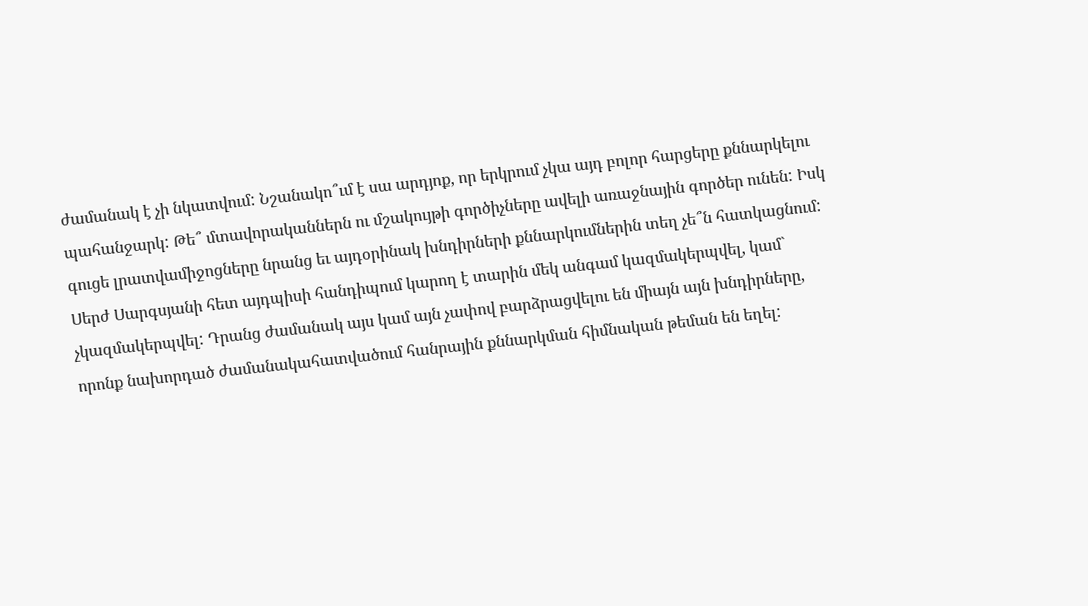ժամանակ է չի նկատվում: Նշանակո՞ւմ է սա արդյոք, որ երկրում չկա այդ բոլոր հարցերը քննարկելու պահանջարկ: Թե՞ մտավորականներն ու մշակույթի գործիչները ավելի առաջնային գործեր ունեն: Իսկ գուցե լրատվամիջոցները նրանց եւ այդօրինակ խնդիրների քննարկումներին տեղ չե՞ն հատկացնում:
Սերժ Սարգսյանի հետ այդպիսի հանդիպում կարող է տարին մեկ անգամ կազմակերպվել, կամ` չկազմակերպվել: Դրանց ժամանակ այս կամ այն չափով բարձրացվելու են միայն այն խնդիրները, որոնք նախորդած ժամանակահատվածում հանրային քննարկման հիմնական թեման են եղել: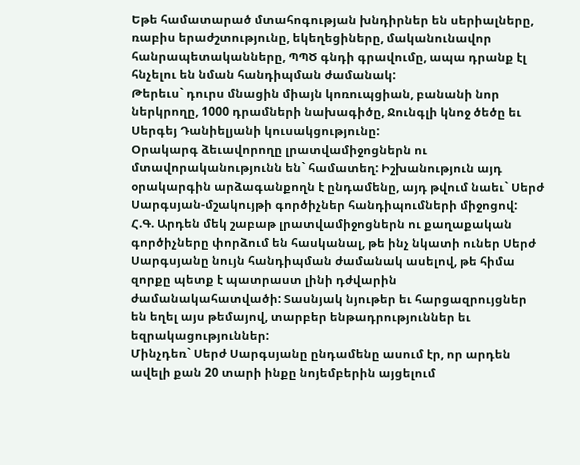Եթե համատարած մտահոգության խնդիրներ են սերիալները, ռաբիս երաժշտությունը, եկեղեցիները, մականունավոր հանրապետականները, ՊՊԾ գնդի գրավումը, ապա դրանք էլ հնչելու են նման հանդիպման ժամանակ:
Թերեւս` դուրս մնացին միայն կոռուպցիան, բանանի նոր ներկրողը, 1000 դրամների նախագիծը, Ջունգլի կնոջ ծեծը եւ Սերգեյ Դանիելյանի կուսակցությունը:
Օրակարգ ձեւավորողը լրատվամիջոցներն ու մտավորականությունն են` համատեղ: Իշխանություն այդ օրակարգին արձագանքողն է ընդամենը, այդ թվում նաեւ` Սերժ Սարգսյան-մշակույթի գործիչներ հանդիպումների միջոցով:
Հ.Գ. Արդեն մեկ շաբաթ լրատվամիջոցներն ու քաղաքական գործիչները փորձում են հասկանալ, թե ինչ նկատի ուներ Սերժ Սարգսյանը նույն հանդիպման ժամանակ ասելով, թե հիմա զորքը պետք է պատրաստ լինի դժվարին ժամանակահատվածի: Տասնյակ նյութեր եւ հարցազրույցներ են եղել այս թեմայով, տարբեր ենթադրություններ եւ եզրակացություններ:
Մինչդեռ` Սերժ Սարգսյանը ընդամենը ասում էր, որ արդեն ավելի քան 20 տարի ինքը նոյեմբերին այցելում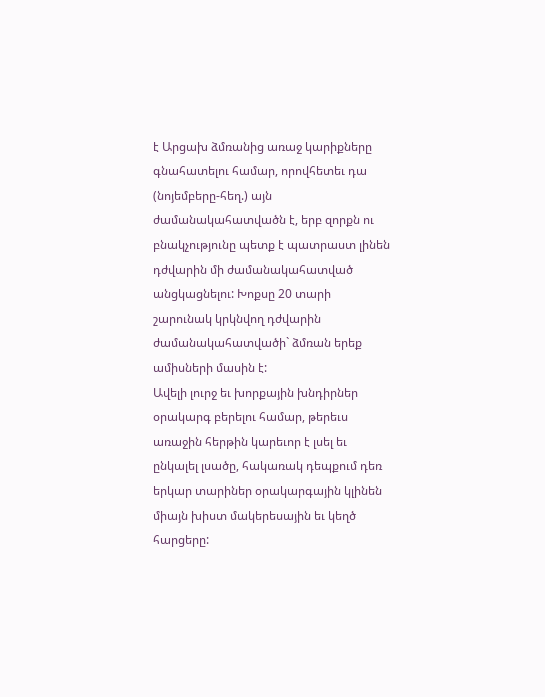է Արցախ ձմռանից առաջ կարիքները գնահատելու համար, որովհետեւ դա (նոյեմբերը-հեղ.) այն ժամանակահատվածն է, երբ զորքն ու բնակչությունը պետք է պատրաստ լինեն դժվարին մի ժամանակահատված անցկացնելու: Խոքսը 20 տարի շարունակ կրկնվող դժվարին ժամանակահատվածի` ձմռան երեք ամիսների մասին է:
Ավելի լուրջ եւ խորքային խնդիրներ օրակարգ բերելու համար, թերեւս առաջին հերթին կարեւոր է լսել եւ ընկալել լսածը, հակառակ դեպքում դեռ երկար տարիներ օրակարգային կլինեն միայն խիստ մակերեսային եւ կեղծ հարցերը: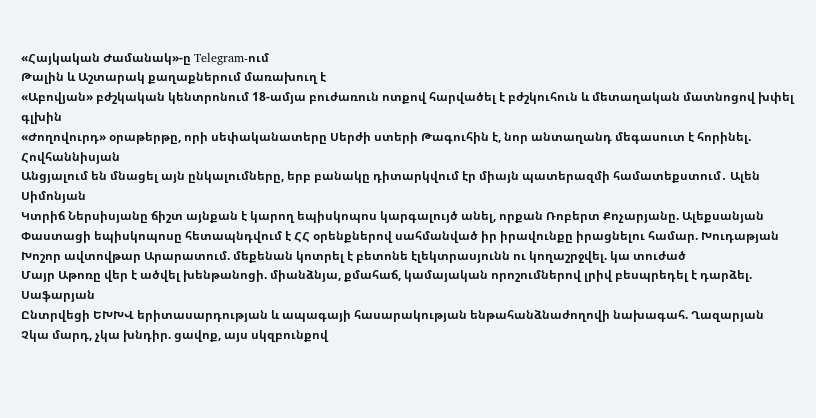«Հայկական Ժամանակ»-ը Telegram-ում
Թալին և Աշտարակ քաղաքներում մառախուղ է
«Աբովյան» բժշկական կենտրոնում 18-ամյա բուժառուն ոտքով հարվածել է բժշկուհուն և մետաղական մատնոցով խփել գլխին
«Ժողովուրդ» օրաթերթը, որի սեփականատերը Սերժի ստերի Թագուհին է, նոր անտաղանդ մեգասուտ է հորինել. Հովհաննիսյան
Անցյալում են մնացել այն ընկալումները, երբ բանակը դիտարկվում էր միայն պատերազմի համատեքստում․ Ալեն Սիմոնյան
Կտրիճ Ներսիսյանը ճիշտ այնքան է կարող եպիսկոպոս կարգալույծ անել, որքան Ռոբերտ Քոչարյանը. Ալեքսանյան
Փաստացի եպիսկոպոսը հետապնդվում է ՀՀ օրենքներով սահմանված իր իրավունքը իրացնելու համար. Խուդաթյան
Խոշոր ավտովթար Արարատում. մեքենան կոտրել է բետոնե էլեկտրասյունն ու կողաշրջվել. կա տուժած
Մայր Աթոռը վեր է ածվել խենթանոցի. միանձնյա, քմահաճ, կամայական որոշումներով լրիվ բեսպրեդել է դարձել. Սաֆարյան
Ընտրվեցի ԵԽԽՎ երիտասարդության և ապագայի հասարակության ենթահանձնաժողովի նախագահ. Ղազարյան
Չկա մարդ, չկա խնդիր. ցավոք, այս սկզբունքով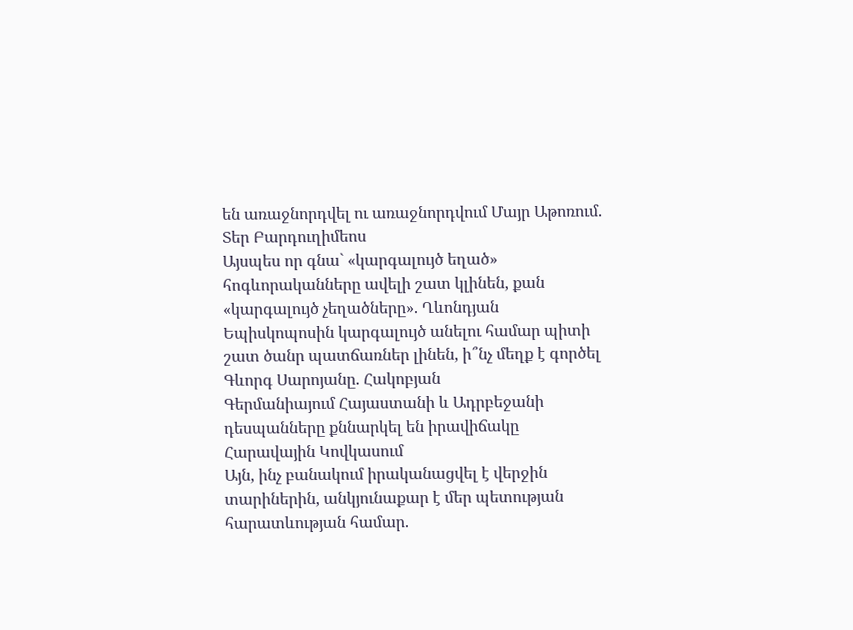են առաջնորդվել ու առաջնորդվում Մայր Աթոռում. Տեր Բարդուղիմեոս
Այսպես որ գնա` «կարգալույծ եղած» հոգևորականները ավելի շատ կլինեն, քան «կարգալույծ չեղածները». Ղևոնդյան
Եպիսկոպոսին կարգալույծ անելու համար պիտի շատ ծանր պատճառներ լինեն, ի՞նչ մեղք է գործել Գևորգ Սարոյանը. Հակոբյան
Գերմանիայում Հայաստանի և Ադրբեջանի դեսպանները քննարկել են իրավիճակը Հարավային Կովկասում
Այն, ինչ բանակում իրականացվել է վերջին տարիներին, անկյունաքար է մեր պետության հարատևության համար.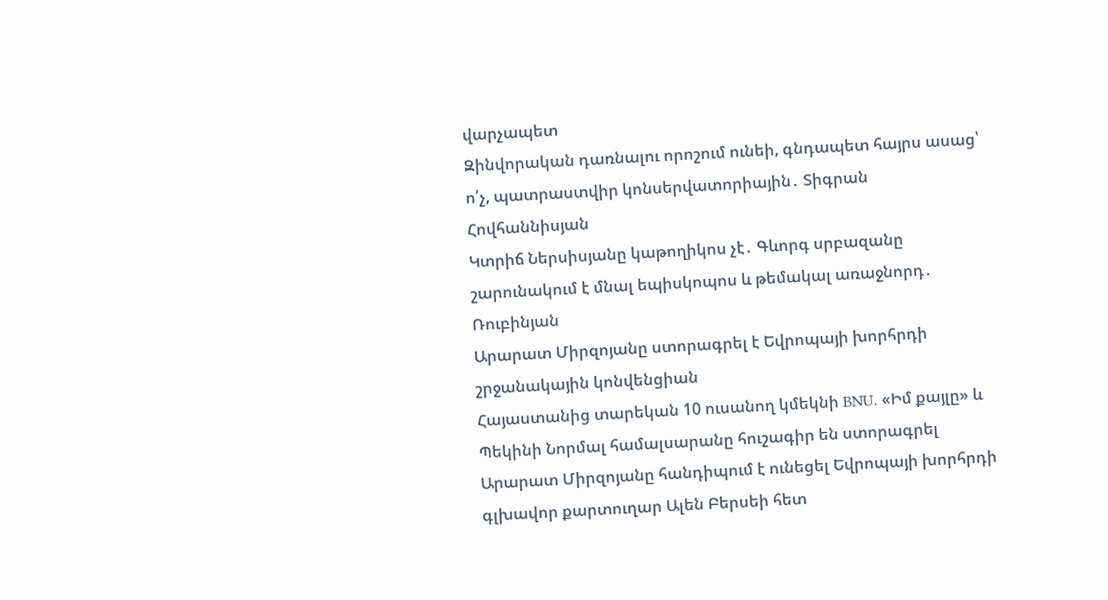վարչապետ
Զինվորական դառնալու որոշում ունեի, գնդապետ հայրս ասաց՝ ո՛չ, պատրաստվիր կոնսերվատորիային․ Տիգրան Հովհաննիսյան
Կտրիճ Ներսիսյանը կաթողիկոս չէ․ Գևորգ սրբազանը շարունակում է մնալ եպիսկոպոս և թեմակալ առաջնորդ․ Ռուբինյան
Արարատ Միրզոյանը ստորագրել է Եվրոպայի խորհրդի շրջանակային կոնվենցիան
Հայաստանից տարեկան 10 ուսանող կմեկնի BNU. «Իմ քայլը» և Պեկինի Նորմալ համալսարանը հուշագիր են ստորագրել
Արարատ Միրզոյանը հանդիպում է ունեցել Եվրոպայի խորհրդի գլխավոր քարտուղար Ալեն Բերսեի հետ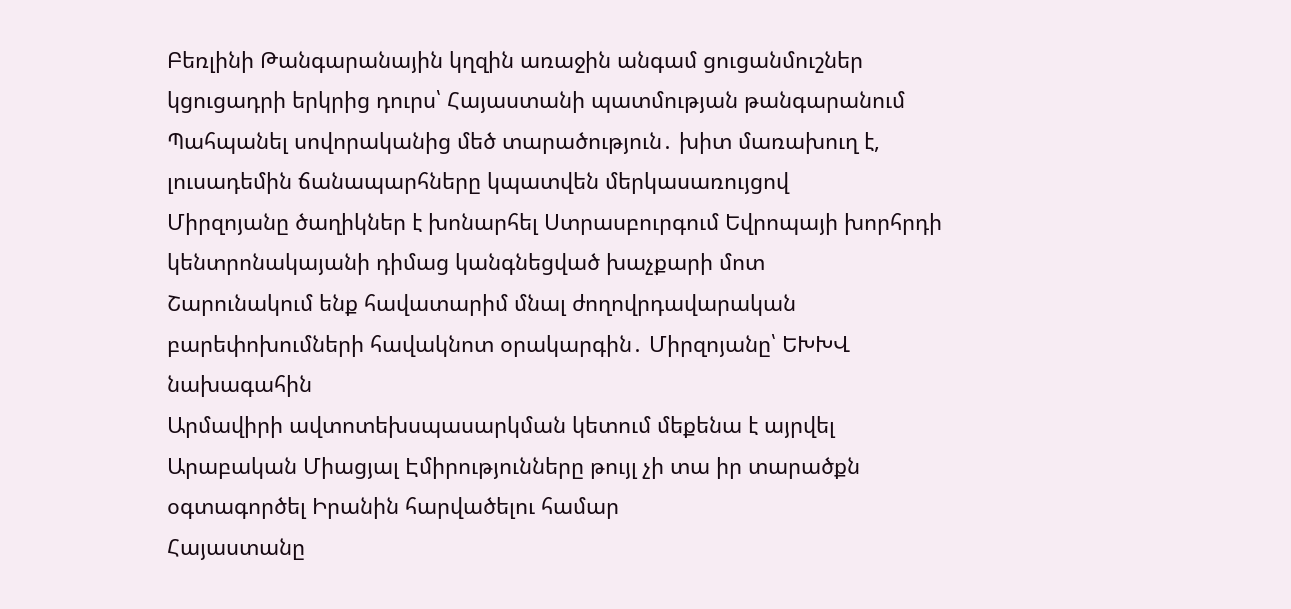Բեռլինի Թանգարանային կղզին առաջին անգամ ցուցանմուշներ կցուցադրի երկրից դուրս՝ Հայաստանի պատմության թանգարանում
Պահպանել սովորականից մեծ տարածություն․ խիտ մառախուղ է, լուսադեմին ճանապարհները կպատվեն մերկասառույցով
Միրզոյանը ծաղիկներ է խոնարհել Ստրասբուրգում Եվրոպայի խորհրդի կենտրոնակայանի դիմաց կանգնեցված խաչքարի մոտ
Շարունակում ենք հավատարիմ մնալ ժողովրդավարական բարեփոխումների հավակնոտ օրակարգին․ Միրզոյանը՝ ԵԽԽՎ նախագահին
Արմավիրի ավտոտեխսպասարկման կետում մեքենա է այրվել
Արաբական Միացյալ Էմիրությունները թույլ չի տա իր տարածքն օգտագործել Իրանին հարվածելու համար
Հայաստանը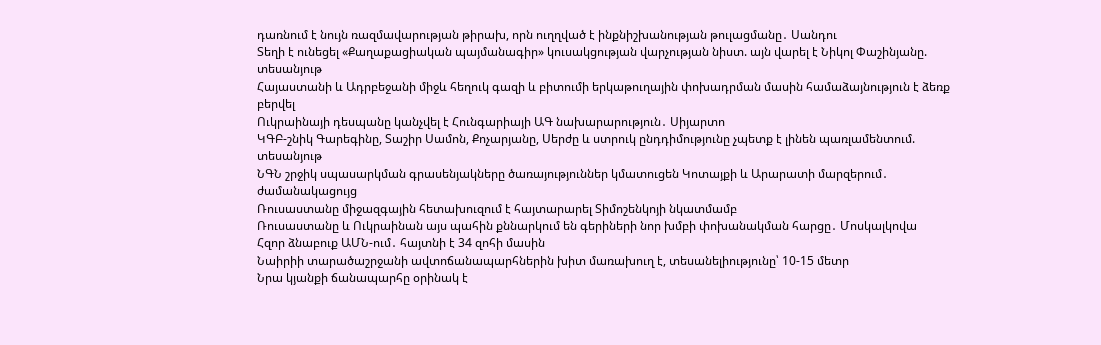դառնում է նույն ռազմավարության թիրախ, որն ուղղված է ինքնիշխանության թուլացմանը․ Սանդու
Տեղի է ունեցել «Քաղաքացիական պայմանագիր» կուսակցության վարչության նիստ. այն վարել է Նիկոլ Փաշինյանը. տեսանյութ
Հայաստանի և Ադրբեջանի միջև հեղուկ գազի և բիտումի երկաթուղային փոխադրման մասին համաձայնություն է ձեռք բերվել
Ուկրաինայի դեսպանը կանչվել է Հունգարիայի ԱԳ նախարարություն․ Սիյարտո
ԿԳԲ-շնիկ Գարեգինը, Տաշիր Սամոն, Քոչարյանը, Սերժը և ստրուկ ընդդիմությունը չպետք է լինեն պառլամենտում. տեսանյութ
ՆԳՆ շրջիկ սպասարկման գրասենյակները ծառայություններ կմատուցեն Կոտայքի և Արարատի մարզերում․ ժամանակացույց
Ռուսաստանը միջազգային հետախուզում է հայտարարել Տիմոշենկոյի նկատմամբ
Ռուսաստանը և Ուկրաինան այս պահին քննարկում են գերիների նոր խմբի փոխանակման հարցը․ Մոսկալկովա
Հզոր ձնաբուք ԱՄՆ-ում․ հայտնի է 34 զոհի մասին
Նաիրիի տարածաշրջանի ավտոճանապարհներին խիտ մառախուղ է, տեսանելիությունը՝ 10-15 մետր
Նրա կյանքի ճանապարհը օրինակ է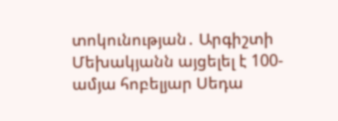տոկունության․ Արգիշտի Մեխակյանն այցելել է 100-ամյա հոբելյար Սեդա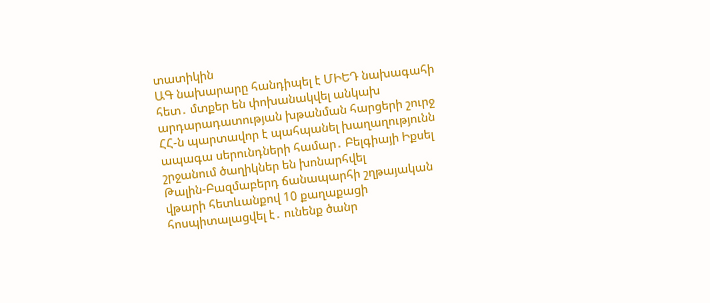տատիկին
ԱԳ նախարարը հանդիպել է ՄԻԵԴ նախագահի հետ․ մտքեր են փոխանակվել անկախ արդարադատության խթանման հարցերի շուրջ
ՀՀ-ն պարտավոր է պահպանել խաղաղությունն ապագա սերունդների համար․ Բելգիայի Իքսել շրջանում ծաղիկներ են խոնարհվել
Թալին-Բազմաբերդ ճանապարհի շղթայական վթարի հետևանքով 10 քաղաքացի հոսպիտալացվել է․ ունենք ծանր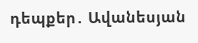դեպքեր․ Ավանեսյան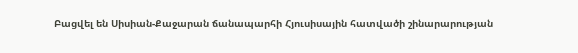Բացվել են Սիսիան-Քաջարան ճանապարհի Հյուսիսային հատվածի շինարարության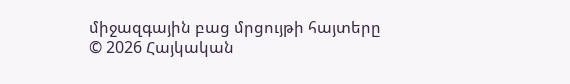միջազգային բաց մրցույթի հայտերը
© 2026 Հայկական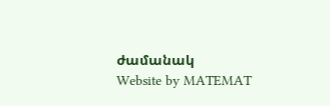ժամանակ
Website by MATEMAT